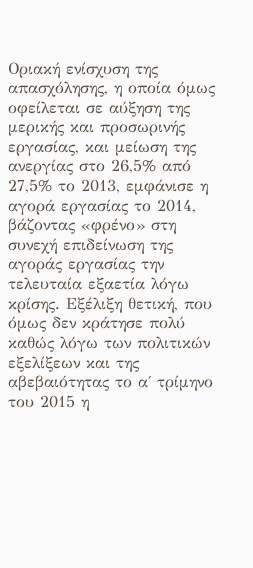Οριακή ενίσχυση της απασχόλησης, η οποία όμως οφείλεται σε αύξηση της μερικής και προσωρινής εργασίας, και μείωση της ανεργίας στο 26,5% από 27,5% το 2013, εμφάνισε η αγορά εργασίας το 2014, βάζοντας «φρένο» στη συνεχή επιδείνωση της αγοράς εργασίας την τελευταία εξαετία λόγω κρίσης. Εξέλιξη θετική, που όμως δεν κράτησε πολύ καθώς λόγω των πολιτικών εξελίξεων και της αβεβαιότητας το α΄ τρίμηνο του 2015 η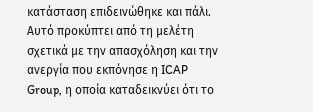κατάσταση επιδεινώθηκε και πάλι.
Αυτό προκύπτει από τη μελέτη σχετικά με την απασχόληση και την ανεργία που εκπόνησε η ICAP Group, η οποία καταδεικνύει ότι το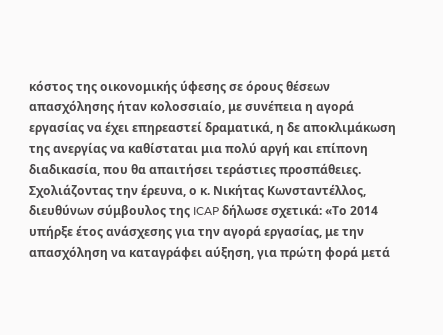κόστος της οικονομικής ύφεσης σε όρους θέσεων απασχόλησης ήταν κολοσσιαίο, με συνέπεια η αγορά εργασίας να έχει επηρεαστεί δραματικά, η δε αποκλιμάκωση της ανεργίας να καθίσταται μια πολύ αργή και επίπονη διαδικασία, που θα απαιτήσει τεράστιες προσπάθειες.
Σχολιάζοντας την έρευνα, ο κ. Νικήτας Κωνσταντέλλος, διευθύνων σύμβουλος της ICAP δήλωσε σχετικά: «Το 2014 υπήρξε έτος ανάσχεσης για την αγορά εργασίας, με την απασχόληση να καταγράφει αύξηση, για πρώτη φορά μετά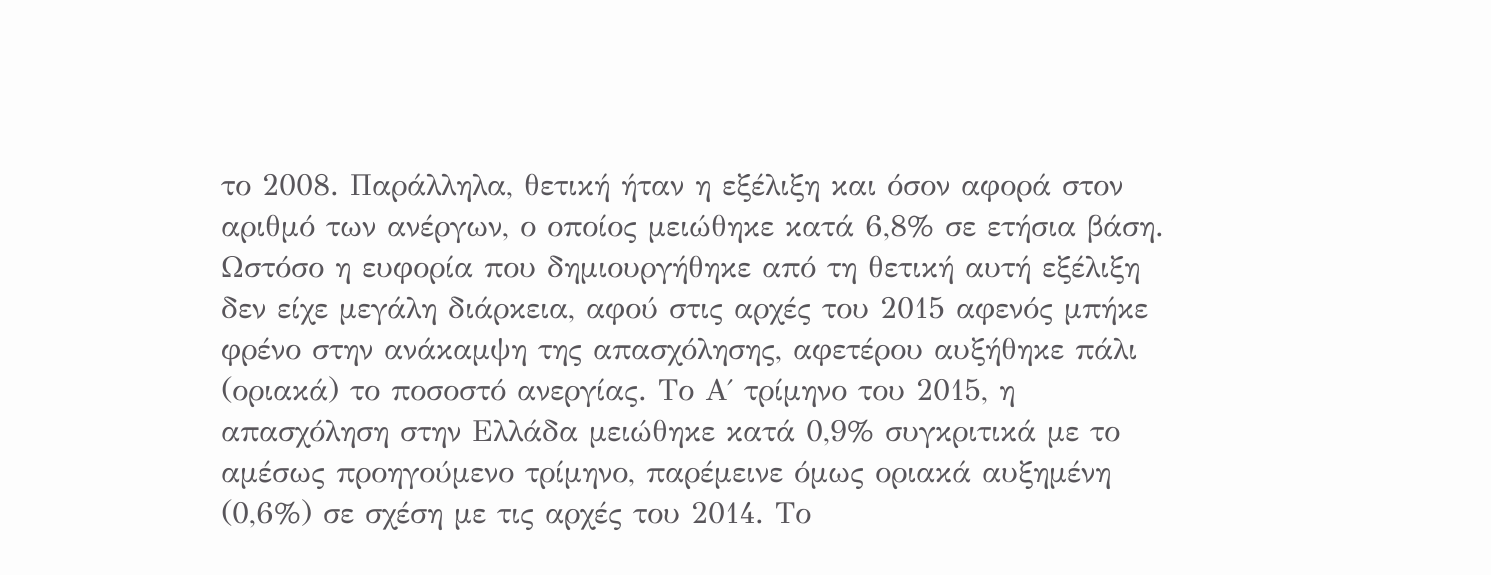το 2008. Παράλληλα, θετική ήταν η εξέλιξη και όσον αφορά στον αριθμό των ανέργων, ο οποίος μειώθηκε κατά 6,8% σε ετήσια βάση. Ωστόσο η ευφορία που δημιουργήθηκε από τη θετική αυτή εξέλιξη δεν είχε μεγάλη διάρκεια, αφού στις αρχές του 2015 αφενός μπήκε φρένο στην ανάκαμψη της απασχόλησης, αφετέρου αυξήθηκε πάλι (οριακά) το ποσοστό ανεργίας. Το Α΄ τρίμηνο του 2015, η απασχόληση στην Ελλάδα μειώθηκε κατά 0,9% συγκριτικά με το αμέσως προηγούμενο τρίμηνο, παρέμεινε όμως οριακά αυξημένη (0,6%) σε σχέση με τις αρχές του 2014. Το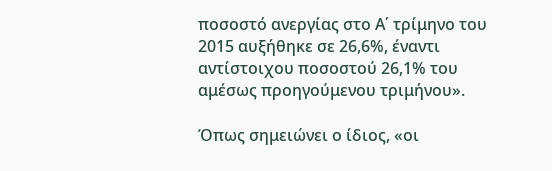ποσοστό ανεργίας στο Α΄ τρίμηνο του 2015 αυξήθηκε σε 26,6%, έναντι αντίστοιχου ποσοστού 26,1% του αμέσως προηγούμενου τριμήνου».

Όπως σημειώνει ο ίδιος, «οι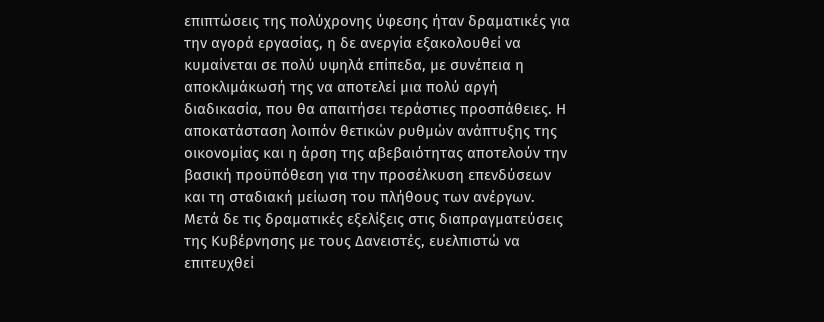επιπτώσεις της πολύχρονης ύφεσης ήταν δραματικές για την αγορά εργασίας, η δε ανεργία εξακολουθεί να κυμαίνεται σε πολύ υψηλά επίπεδα, με συνέπεια η αποκλιμάκωσή της να αποτελεί μια πολύ αργή διαδικασία, που θα απαιτήσει τεράστιες προσπάθειες. Η αποκατάσταση λοιπόν θετικών ρυθμών ανάπτυξης της οικονομίας και η άρση της αβεβαιότητας αποτελούν την βασική προϋπόθεση για την προσέλκυση επενδύσεων και τη σταδιακή μείωση του πλήθους των ανέργων. Μετά δε τις δραματικές εξελίξεις στις διαπραγματεύσεις της Κυβέρνησης με τους Δανειστές, ευελπιστώ να επιτευχθεί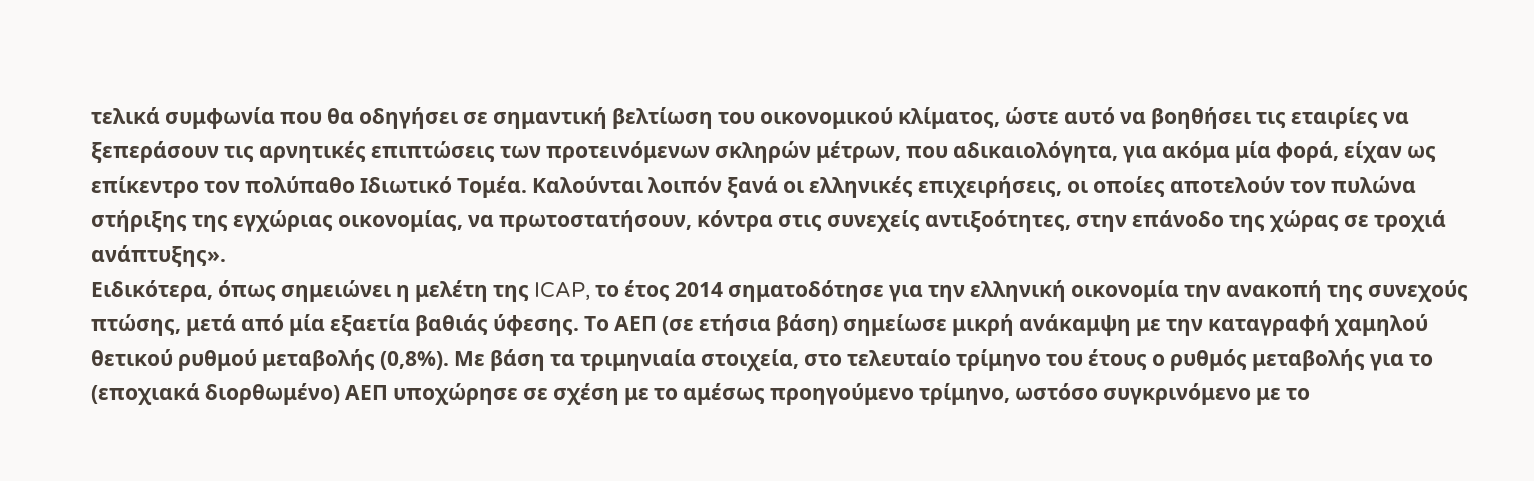τελικά συμφωνία που θα οδηγήσει σε σημαντική βελτίωση του οικονομικού κλίματος, ώστε αυτό να βοηθήσει τις εταιρίες να ξεπεράσουν τις αρνητικές επιπτώσεις των προτεινόμενων σκληρών μέτρων, που αδικαιολόγητα, για ακόμα μία φορά, είχαν ως επίκεντρο τον πολύπαθο Ιδιωτικό Τομέα. Καλούνται λοιπόν ξανά οι ελληνικές επιχειρήσεις, οι οποίες αποτελούν τον πυλώνα στήριξης της εγχώριας οικονομίας, να πρωτοστατήσουν, κόντρα στις συνεχείς αντιξοότητες, στην επάνοδο της χώρας σε τροχιά ανάπτυξης».
Ειδικότερα, όπως σημειώνει η μελέτη της ICAP, το έτος 2014 σηματοδότησε για την ελληνική οικονομία την ανακοπή της συνεχούς πτώσης, μετά από μία εξαετία βαθιάς ύφεσης. Το ΑΕΠ (σε ετήσια βάση) σημείωσε μικρή ανάκαμψη με την καταγραφή χαμηλού θετικού ρυθμού μεταβολής (0,8%). Με βάση τα τριμηνιαία στοιχεία, στο τελευταίο τρίμηνο του έτους ο ρυθμός μεταβολής για το (εποχιακά διορθωμένο) ΑΕΠ υποχώρησε σε σχέση με το αμέσως προηγούμενο τρίμηνο, ωστόσο συγκρινόμενο με το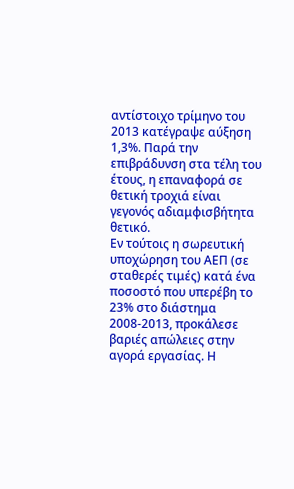αντίστοιχο τρίμηνο του 2013 κατέγραψε αύξηση 1,3%. Παρά την επιβράδυνση στα τέλη του έτους, η επαναφορά σε θετική τροχιά είναι γεγονός αδιαμφισβήτητα θετικό.
Εν τούτοις η σωρευτική υποχώρηση του ΑΕΠ (σε σταθερές τιμές) κατά ένα ποσοστό που υπερέβη το 23% στο διάστημα 2008-2013, προκάλεσε βαριές απώλειες στην αγορά εργασίας. Η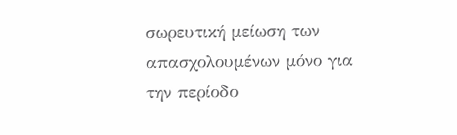σωρευτική μείωση των απασχολουμένων μόνο για την περίοδο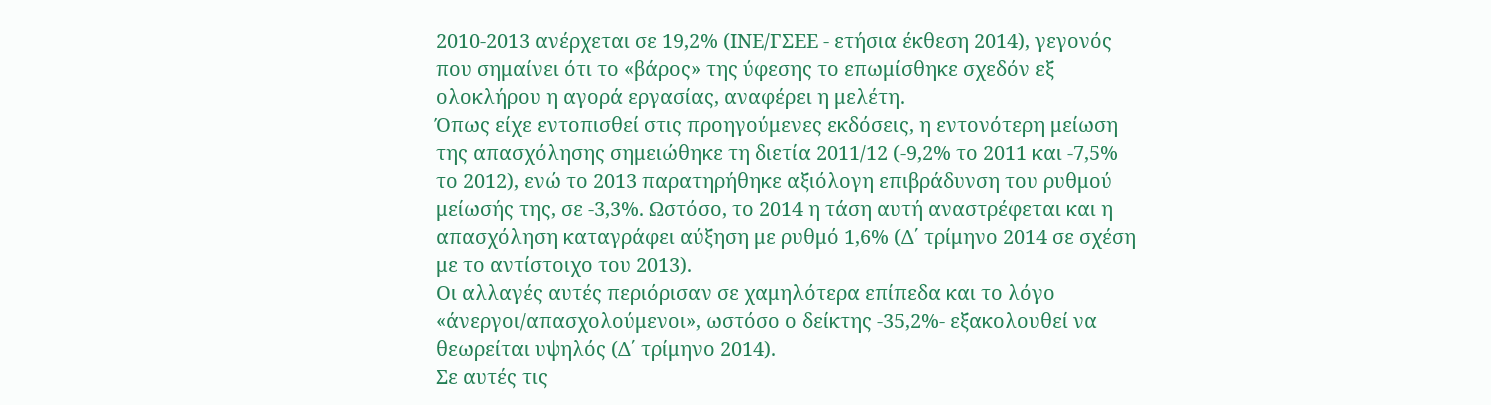2010-2013 ανέρχεται σε 19,2% (ΙΝΕ/ΓΣΕΕ - ετήσια έκθεση 2014), γεγονός που σημαίνει ότι το «βάρος» της ύφεσης το επωμίσθηκε σχεδόν εξ ολοκλήρου η αγορά εργασίας, αναφέρει η μελέτη.
Όπως είχε εντοπισθεί στις προηγούμενες εκδόσεις, η εντονότερη μείωση της απασχόλησης σημειώθηκε τη διετία 2011/12 (-9,2% το 2011 και -7,5% το 2012), ενώ το 2013 παρατηρήθηκε αξιόλογη επιβράδυνση του ρυθμού μείωσής της, σε -3,3%. Ωστόσο, το 2014 η τάση αυτή αναστρέφεται και η απασχόληση καταγράφει αύξηση με ρυθμό 1,6% (Δ΄ τρίμηνο 2014 σε σχέση με το αντίστοιχο του 2013).
Οι αλλαγές αυτές περιόρισαν σε χαμηλότερα επίπεδα και το λόγο «άνεργοι/απασχολούμενοι», ωστόσο ο δείκτης -35,2%- εξακολουθεί να θεωρείται υψηλός (Δ΄ τρίμηνο 2014).
Σε αυτές τις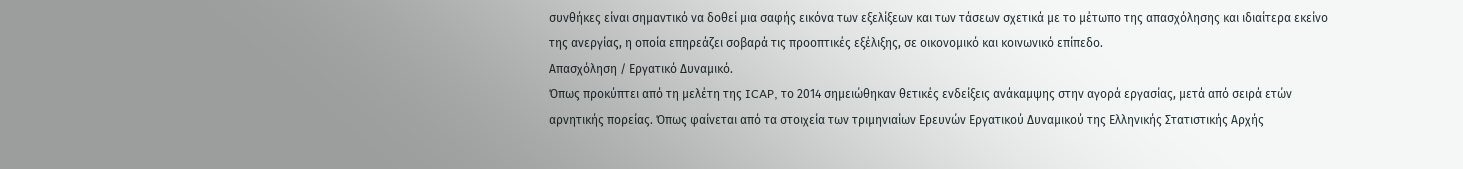συνθήκες είναι σημαντικό να δοθεί μια σαφής εικόνα των εξελίξεων και των τάσεων σχετικά με το μέτωπο της απασχόλησης και ιδιαίτερα εκείνο της ανεργίας, η οποία επηρεάζει σοβαρά τις προοπτικές εξέλιξης, σε οικονομικό και κοινωνικό επίπεδο.
Απασχόληση / Εργατικό Δυναμικό.
Όπως προκύπτει από τη μελέτη της ICAP, το 2014 σημειώθηκαν θετικές ενδείξεις ανάκαμψης στην αγορά εργασίας, μετά από σειρά ετών αρνητικής πορείας. Όπως φαίνεται από τα στοιχεία των τριμηνιαίων Ερευνών Εργατικού Δυναμικού της Ελληνικής Στατιστικής Αρχής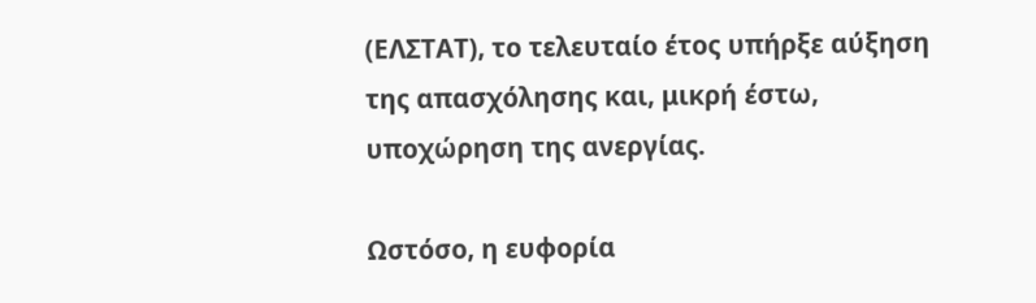(ΕΛΣΤΑΤ), το τελευταίο έτος υπήρξε αύξηση της απασχόλησης και, μικρή έστω, υποχώρηση της ανεργίας.

Ωστόσο, η ευφορία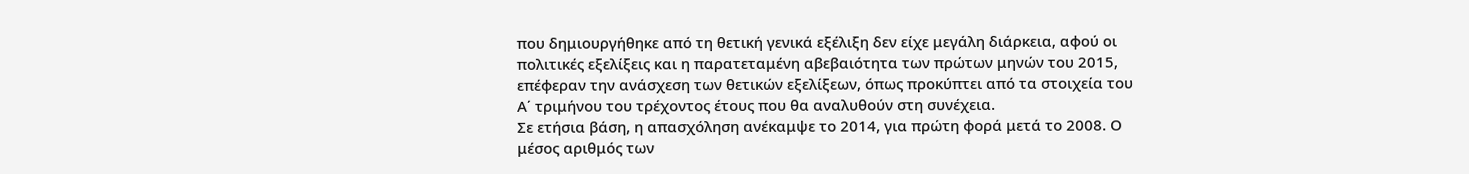που δημιουργήθηκε από τη θετική γενικά εξέλιξη δεν είχε μεγάλη διάρκεια, αφού οι πολιτικές εξελίξεις και η παρατεταμένη αβεβαιότητα των πρώτων μηνών του 2015, επέφεραν την ανάσχεση των θετικών εξελίξεων, όπως προκύπτει από τα στοιχεία του Α΄ τριμήνου του τρέχοντος έτους που θα αναλυθούν στη συνέχεια.
Σε ετήσια βάση, η απασχόληση ανέκαμψε το 2014, για πρώτη φορά μετά το 2008. Ο μέσος αριθμός των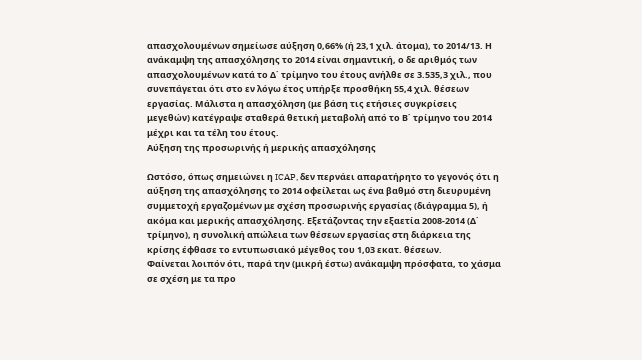απασχολουμένων σημείωσε αύξηση 0,66% (ή 23,1 χιλ. άτομα), το 2014/13. Η ανάκαμψη της απασχόλησης το 2014 είναι σημαντική, ο δε αριθμός των απασχολουμένων κατά το Δ΄ τρίμηνο του έτους ανήλθε σε 3.535,3 χιλ., που συνεπάγεται ότι στο εν λόγω έτος υπήρξε προσθήκη 55,4 χιλ. θέσεων εργασίας. Μάλιστα η απασχόληση (με βάση τις ετήσιες συγκρίσεις μεγεθών) κατέγραψε σταθερά θετική μεταβολή από το Β΄ τρίμηνο του 2014 μέχρι και τα τέλη του έτους.
Αύξηση της προσωρινής ή μερικής απασχόλησης

Ωστόσο, όπως σημειώνει η ICAP, δεν περνάει απαρατήρητο το γεγονός ότι η αύξηση της απασχόλησης το 2014 οφείλεται ως ένα βαθμό στη διευρυμένη συμμετοχή εργαζομένων με σχέση προσωρινής εργασίας (διάγραμμα 5), ή ακόμα και μερικής απασχόλησης. Εξετάζοντας την εξαετία 2008-2014 (Δ΄ τρίμηνο), η συνολική απώλεια των θέσεων εργασίας στη διάρκεια της κρίσης έφθασε το εντυπωσιακό μέγεθος του 1,03 εκατ. θέσεων.
Φαίνεται λοιπόν ότι, παρά την (μικρή έστω) ανάκαμψη πρόσφατα, το χάσμα σε σχέση με τα προ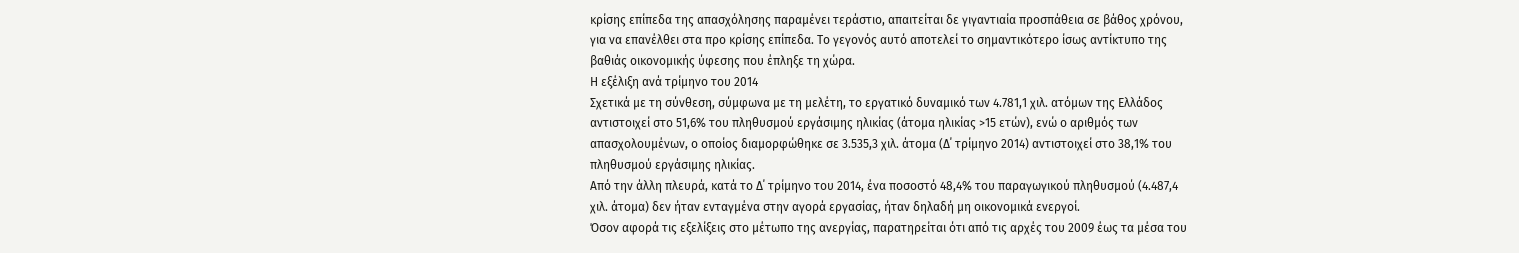κρίσης επίπεδα της απασχόλησης παραμένει τεράστιο, απαιτείται δε γιγαντιαία προσπάθεια σε βάθος χρόνου, για να επανέλθει στα προ κρίσης επίπεδα. Το γεγονός αυτό αποτελεί το σημαντικότερο ίσως αντίκτυπο της βαθιάς οικονομικής ύφεσης που έπληξε τη χώρα.
Η εξέλιξη ανά τρίμηνο του 2014
Σχετικά με τη σύνθεση, σύμφωνα με τη μελέτη, το εργατικό δυναμικό των 4.781,1 χιλ. ατόμων της Ελλάδος αντιστοιχεί στο 51,6% του πληθυσμού εργάσιμης ηλικίας (άτομα ηλικίας >15 ετών), ενώ ο αριθμός των απασχολουμένων, ο οποίος διαμορφώθηκε σε 3.535,3 χιλ. άτομα (Δ΄ τρίμηνο 2014) αντιστοιχεί στο 38,1% του πληθυσμού εργάσιμης ηλικίας.
Από την άλλη πλευρά, κατά το Δ΄ τρίμηνο του 2014, ένα ποσοστό 48,4% του παραγωγικού πληθυσμού (4.487,4 χιλ. άτομα) δεν ήταν ενταγμένα στην αγορά εργασίας, ήταν δηλαδή μη οικονομικά ενεργοί.
Όσον αφορά τις εξελίξεις στο μέτωπο της ανεργίας, παρατηρείται ότι από τις αρχές του 2009 έως τα μέσα του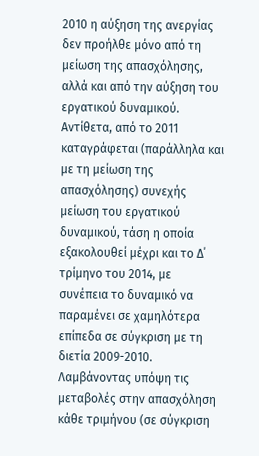2010 η αύξηση της ανεργίας δεν προήλθε μόνο από τη μείωση της απασχόλησης, αλλά και από την αύξηση του εργατικού δυναμικού. Αντίθετα, από το 2011 καταγράφεται (παράλληλα και με τη μείωση της απασχόλησης) συνεχής μείωση του εργατικού δυναμικού, τάση η οποία εξακολουθεί μέχρι και το Δ΄ τρίμηνο του 2014, με συνέπεια το δυναμικό να παραμένει σε χαμηλότερα επίπεδα σε σύγκριση με τη διετία 2009-2010.
Λαμβάνοντας υπόψη τις μεταβολές στην απασχόληση κάθε τριμήνου (σε σύγκριση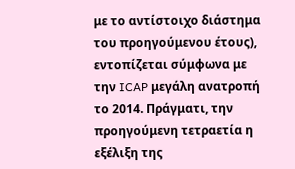με το αντίστοιχο διάστημα του προηγούμενου έτους), εντοπίζεται σύμφωνα με την ICAP μεγάλη ανατροπή το 2014. Πράγματι, την προηγούμενη τετραετία η εξέλιξη της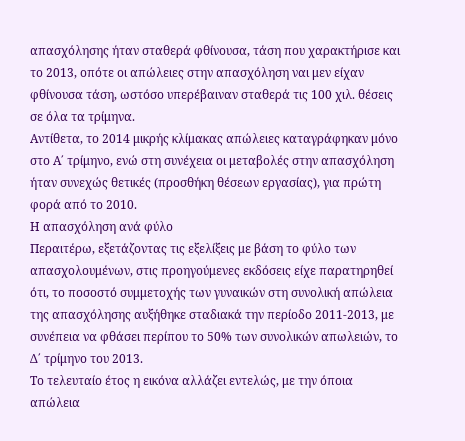απασχόλησης ήταν σταθερά φθίνουσα, τάση που χαρακτήρισε και το 2013, οπότε οι απώλειες στην απασχόληση ναι μεν είχαν φθίνουσα τάση, ωστόσο υπερέβαιναν σταθερά τις 100 χιλ. θέσεις σε όλα τα τρίμηνα.
Αντίθετα, το 2014 μικρής κλίμακας απώλειες καταγράφηκαν μόνο στο Α΄ τρίμηνο, ενώ στη συνέχεια οι μεταβολές στην απασχόληση ήταν συνεχώς θετικές (προσθήκη θέσεων εργασίας), για πρώτη φορά από το 2010.
Η απασχόληση ανά φύλο
Περαιτέρω, εξετάζοντας τις εξελίξεις με βάση το φύλο των απασχολουμένων, στις προηγούμενες εκδόσεις είχε παρατηρηθεί ότι, το ποσοστό συμμετοχής των γυναικών στη συνολική απώλεια της απασχόλησης αυξήθηκε σταδιακά την περίοδο 2011-2013, με συνέπεια να φθάσει περίπου το 50% των συνολικών απωλειών, το Δ΄ τρίμηνο του 2013.
Το τελευταίο έτος η εικόνα αλλάζει εντελώς, με την όποια απώλεια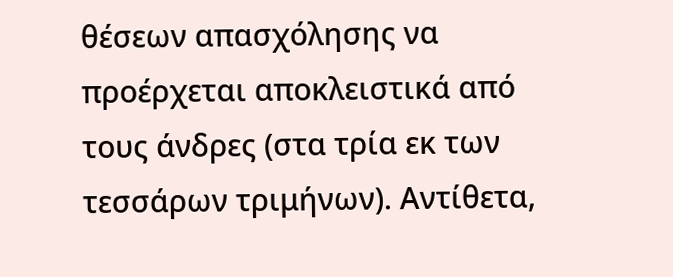θέσεων απασχόλησης να προέρχεται αποκλειστικά από τους άνδρες (στα τρία εκ των τεσσάρων τριμήνων). Αντίθετα,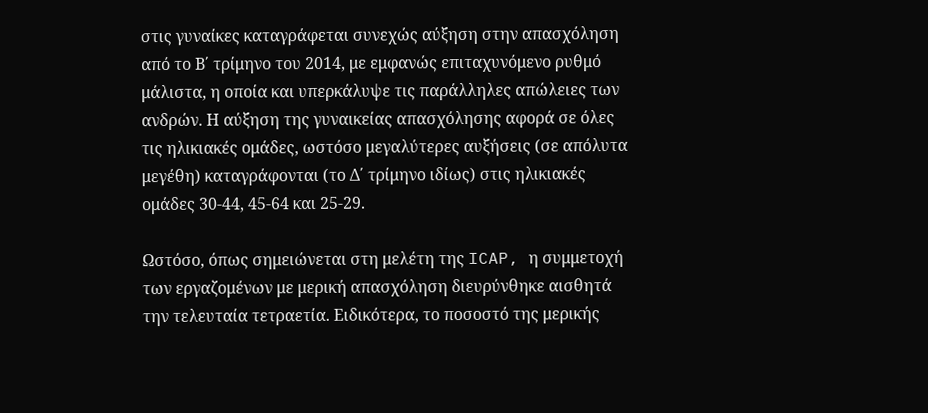στις γυναίκες καταγράφεται συνεχώς αύξηση στην απασχόληση από το Β΄ τρίμηνο του 2014, με εμφανώς επιταχυνόμενο ρυθμό μάλιστα, η οποία και υπερκάλυψε τις παράλληλες απώλειες των ανδρών. Η αύξηση της γυναικείας απασχόλησης αφορά σε όλες τις ηλικιακές ομάδες, ωστόσο μεγαλύτερες αυξήσεις (σε απόλυτα μεγέθη) καταγράφονται (το Δ΄ τρίμηνο ιδίως) στις ηλικιακές ομάδες 30-44, 45-64 και 25-29.

Ωστόσο, όπως σημειώνεται στη μελέτη της ICAP, η συμμετοχή των εργαζομένων με μερική απασχόληση διευρύνθηκε αισθητά την τελευταία τετραετία. Ειδικότερα, το ποσοστό της μερικής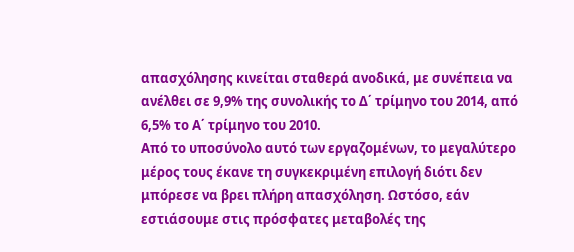απασχόλησης κινείται σταθερά ανοδικά, με συνέπεια να ανέλθει σε 9,9% της συνολικής το Δ΄ τρίμηνο του 2014, από 6,5% το Α΄ τρίμηνο του 2010.
Από το υποσύνολο αυτό των εργαζομένων, το μεγαλύτερο μέρος τους έκανε τη συγκεκριμένη επιλογή διότι δεν μπόρεσε να βρει πλήρη απασχόληση. Ωστόσο, εάν εστιάσουμε στις πρόσφατες μεταβολές της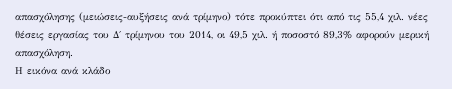απασχόλησης (μειώσεις-αυξήσεις ανά τρίμηνο) τότε προκύπτει ότι από τις 55,4 χιλ. νέες θέσεις εργασίας του Δ΄ τρίμηνου του 2014, οι 49,5 χιλ. ή ποσοστό 89,3% αφορούν μερική απασχόληση.
Η εικόνα ανά κλάδο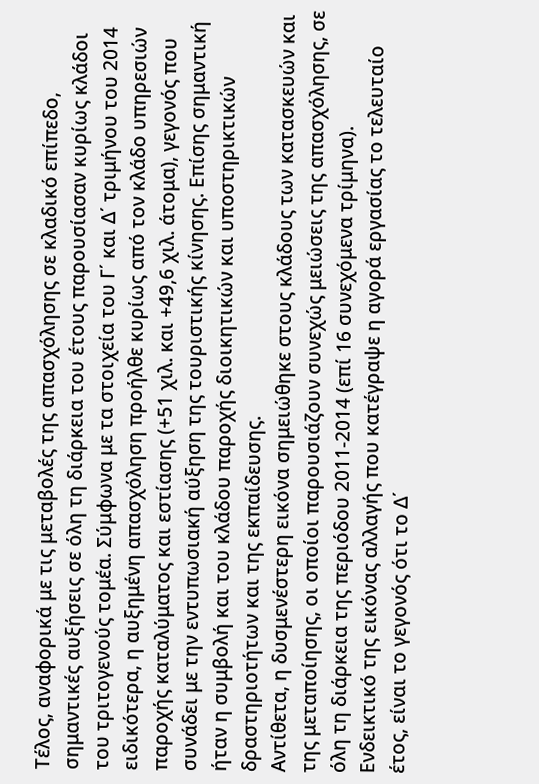Τέλος, αναφορικά με τις μεταβολές της απασχόλησης σε κλαδικό επίπεδο, σημαντικές αυξήσεις σε όλη τη διάρκεια του έτους παρουσίασαν κυρίως κλάδοι του τριτογενούς τομέα. Σύμφωνα με τα στοιχεία του Γ΄ και Δ΄ τριμήνου του 2014 ειδικότερα, η αυξημένη απασχόληση προήλθε κυρίως από τον κλάδο υπηρεσιών παροχής καταλύματος και εστίασης (+51 χιλ. και +49,6 χιλ. άτομα), γεγονός που συνάδει με την εντυπωσιακή αύξηση της τουριστικής κίνησης. Επίσης σημαντική ήταν η συμβολή και του κλάδου παροχής διοικητικών και υποστηρικτικών δραστηριοτήτων και της εκπαίδευσης.
Αντίθετα, η δυσμενέστερη εικόνα σημειώθηκε στους κλάδους των κατασκευών και της μεταποίησης, οι οποίοι παρουσιάζουν συνεχώς μειώσεις της απασχόλησης, σε όλη τη διάρκεια της περιόδου 2011-2014 (επί 16 συνεχόμενα τρίμηνα).
Ενδεικτικό της εικόνας αλλαγής που κατέγραψε η αγορά εργασίας το τελευταίο έτος, είναι το γεγονός ότι το Δ΄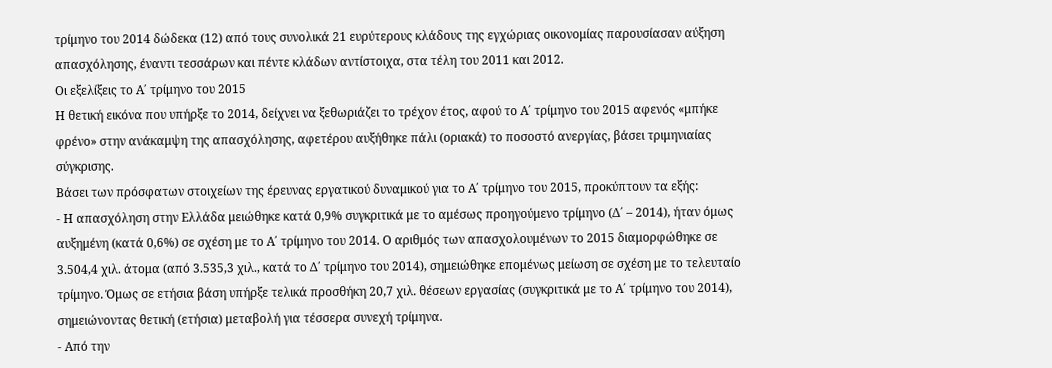τρίμηνο του 2014 δώδεκα (12) από τους συνολικά 21 ευρύτερους κλάδους της εγχώριας οικονομίας παρουσίασαν αύξηση απασχόλησης, έναντι τεσσάρων και πέντε κλάδων αντίστοιχα, στα τέλη του 2011 και 2012.
Οι εξελίξεις το Α΄ τρίμηνο του 2015
Η θετική εικόνα που υπήρξε το 2014, δείχνει να ξεθωριάζει το τρέχον έτος, αφού το Α΄ τρίμηνο του 2015 αφενός «μπήκε φρένο» στην ανάκαμψη της απασχόλησης, αφετέρου αυξήθηκε πάλι (οριακά) το ποσοστό ανεργίας, βάσει τριμηνιαίας σύγκρισης.
Βάσει των πρόσφατων στοιχείων της έρευνας εργατικού δυναμικού για το Α΄ τρίμηνο του 2015, προκύπτουν τα εξής:
- Η απασχόληση στην Ελλάδα μειώθηκε κατά 0,9% συγκριτικά με το αμέσως προηγούμενο τρίμηνο (Δ΄ – 2014), ήταν όμως αυξημένη (κατά 0,6%) σε σχέση με το Α΄ τρίμηνο του 2014. Ο αριθμός των απασχολουμένων το 2015 διαμορφώθηκε σε 3.504,4 χιλ. άτομα (από 3.535,3 χιλ., κατά το Δ΄ τρίμηνο του 2014), σημειώθηκε επομένως μείωση σε σχέση με το τελευταίο τρίμηνο. Όμως σε ετήσια βάση υπήρξε τελικά προσθήκη 20,7 χιλ. θέσεων εργασίας (συγκριτικά με το Α΄ τρίμηνο του 2014), σημειώνοντας θετική (ετήσια) μεταβολή για τέσσερα συνεχή τρίμηνα.
- Από την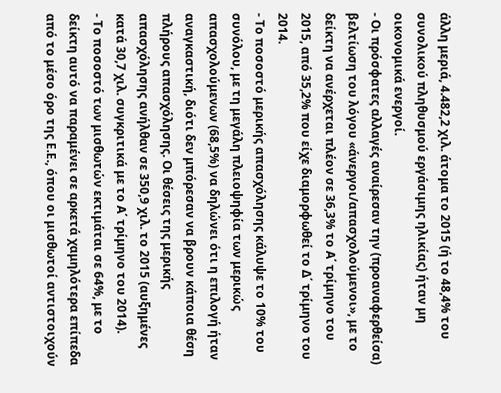άλλη μεριά, 4.482,2 χιλ. άτομα το 2015 (ή το 48,4% του συνολικού πληθυσμού εργάσιμης ηλικίας) ήταν μη οικονομικά ενεργοί.
- Οι πρόσφατες αλλαγές αναίρεσαν την (προαναφερθείσα) βελτίωση του λόγου «άνεργοι/απασχολούμενοι», με το δείκτη να ανέρχεται πλέον σε 36,3% το Α΄ τρίμηνο του 2015, από 35,2% που είχε διαμορφωθεί το Δ΄ τρίμηνο του 2014.
- Το ποσοστό μερικής απασχόλησης κάλυψε το 10% του συνόλου, με τη μεγάλη πλειοψηφία των μερικώς απασχολούμενων (68,5%) να δηλώνει ότι η επιλογή ήταν αναγκαστική, διότι δεν μπόρεσαν να βρουν κάποια θέση πλήρους απασχόλησης. Οι θέσεις της μερικής απασχόλησης ανήλθαν σε 350,9 χιλ. το 2015 (αυξημένες κατά 30,7 χιλ. συγκριτικά με το Α΄ τρίμηνο του 2014).
- Το ποσοστό των μισθωτών εκτιμάται σε 64%, με το δείκτη αυτό να παραμένει σε αρκετά χαμηλότερα επίπεδα από το μέσο όρο της Ε.Ε., όπου οι μισθωτοί αντιστοιχούν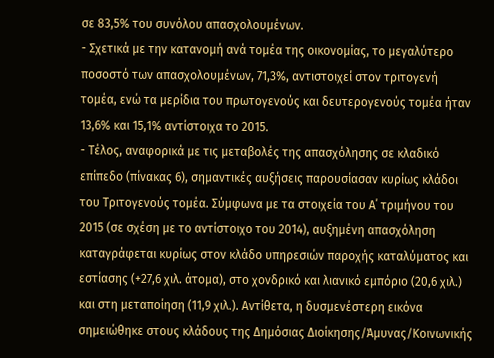σε 83,5% του συνόλου απασχολουμένων.
- Σχετικά με την κατανομή ανά τομέα της οικονομίας, το μεγαλύτερο ποσοστό των απασχολουμένων, 71,3%, αντιστοιχεί στον τριτογενή τομέα, ενώ τα μερίδια του πρωτογενούς και δευτερογενούς τομέα ήταν 13,6% και 15,1% αντίστοιχα το 2015.
- Τέλος, αναφορικά με τις μεταβολές της απασχόλησης σε κλαδικό επίπεδο (πίνακας 6), σημαντικές αυξήσεις παρουσίασαν κυρίως κλάδοι του Τριτογενούς τομέα. Σύμφωνα με τα στοιχεία του Α΄ τριμήνου του 2015 (σε σχέση με το αντίστοιχο του 2014), αυξημένη απασχόληση καταγράφεται κυρίως στον κλάδο υπηρεσιών παροχής καταλύματος και εστίασης (+27,6 χιλ. άτομα), στο χονδρικό και λιανικό εμπόριο (20,6 χιλ.) και στη μεταποίηση (11,9 χιλ.). Αντίθετα, η δυσμενέστερη εικόνα σημειώθηκε στους κλάδους της Δημόσιας Διοίκησης/Άμυνας/Κοινωνικής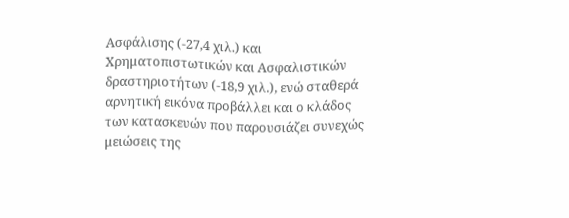Ασφάλισης (-27,4 χιλ.) και Χρηματοπιστωτικών και Ασφαλιστικών δραστηριοτήτων (-18,9 χιλ.), ενώ σταθερά αρνητική εικόνα προβάλλει και ο κλάδος των κατασκευών που παρουσιάζει συνεχώς μειώσεις της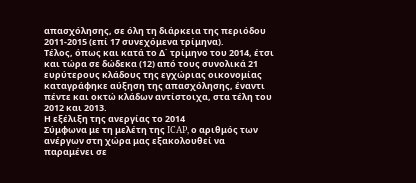απασχόλησης, σε όλη τη διάρκεια της περιόδου 2011-2015 (επί 17 συνεχόμενα τρίμηνα).
Τέλος, όπως και κατά το Δ΄ τρίμηνο του 2014, έτσι και τώρα σε δώδεκα (12) από τους συνολικά 21 ευρύτερους κλάδους της εγχώριας οικονομίας καταγράφηκε αύξηση της απασχόλησης, έναντι πέντε και οκτώ κλάδων αντίστοιχα, στα τέλη του 2012 και 2013.
Η εξέλιξη της ανεργίας το 2014
Σύμφωνα με τη μελέτη της ICAP, ο αριθμός των ανέργων στη χώρα μας εξακολουθεί να παραμένει σε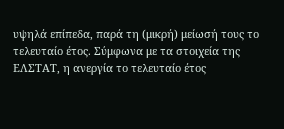υψηλά επίπεδα, παρά τη (μικρή) μείωσή τους το τελευταίο έτος. Σύμφωνα με τα στοιχεία της ΕΛΣΤΑΤ, η ανεργία το τελευταίο έτος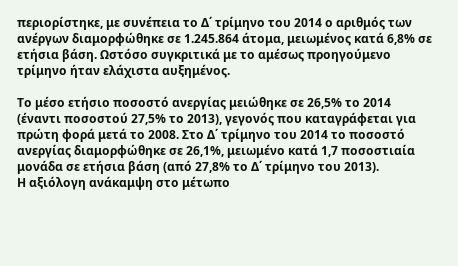περιορίστηκε, με συνέπεια το Δ΄ τρίμηνο του 2014 ο αριθμός των ανέργων διαμορφώθηκε σε 1.245.864 άτομα, μειωμένος κατά 6,8% σε ετήσια βάση. Ωστόσο συγκριτικά με το αμέσως προηγούμενο τρίμηνο ήταν ελάχιστα αυξημένος.

Το μέσο ετήσιο ποσοστό ανεργίας μειώθηκε σε 26,5% το 2014 (έναντι ποσοστού 27,5% το 2013), γεγονός που καταγράφεται για πρώτη φορά μετά το 2008. Στο Δ΄ τρίμηνο του 2014 το ποσοστό ανεργίας διαμορφώθηκε σε 26,1%, μειωμένο κατά 1,7 ποσοστιαία μονάδα σε ετήσια βάση (από 27,8% το Δ΄ τρίμηνο του 2013).
Η αξιόλογη ανάκαμψη στο μέτωπο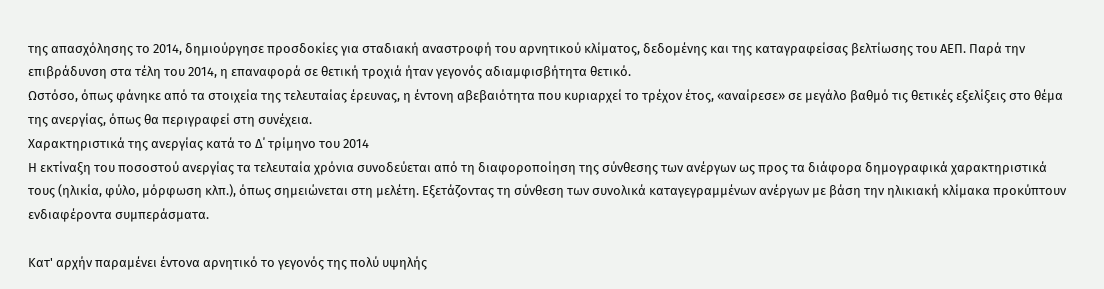της απασχόλησης το 2014, δημιούργησε προσδοκίες για σταδιακή αναστροφή του αρνητικού κλίματος, δεδομένης και της καταγραφείσας βελτίωσης του ΑΕΠ. Παρά την επιβράδυνση στα τέλη του 2014, η επαναφορά σε θετική τροχιά ήταν γεγονός αδιαμφισβήτητα θετικό.
Ωστόσο, όπως φάνηκε από τα στοιχεία της τελευταίας έρευνας, η έντονη αβεβαιότητα που κυριαρχεί το τρέχον έτος, «αναίρεσε» σε μεγάλο βαθμό τις θετικές εξελίξεις στο θέμα της ανεργίας, όπως θα περιγραφεί στη συνέχεια.
Χαρακτηριστικά της ανεργίας κατά το Δ΄ τρίμηνο του 2014
Η εκτίναξη του ποσοστού ανεργίας τα τελευταία χρόνια συνοδεύεται από τη διαφοροποίηση της σύνθεσης των ανέργων ως προς τα διάφορα δημογραφικά χαρακτηριστικά τους (ηλικία, φύλο, μόρφωση κλπ.), όπως σημειώνεται στη μελέτη. Εξετάζοντας τη σύνθεση των συνολικά καταγεγραμμένων ανέργων με βάση την ηλικιακή κλίμακα προκύπτουν ενδιαφέροντα συμπεράσματα.

Κατ' αρχήν παραμένει έντονα αρνητικό το γεγονός της πολύ υψηλής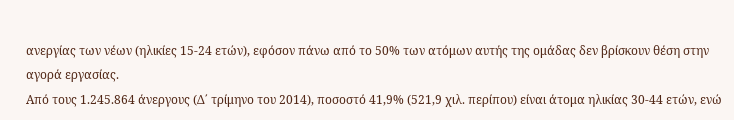ανεργίας των νέων (ηλικίες 15-24 ετών), εφόσον πάνω από το 50% των ατόμων αυτής της ομάδας δεν βρίσκουν θέση στην αγορά εργασίας.
Από τους 1.245.864 άνεργους (Δ΄ τρίμηνο του 2014), ποσοστό 41,9% (521,9 χιλ. περίπου) είναι άτομα ηλικίας 30-44 ετών, ενώ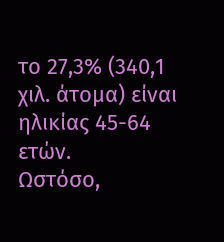το 27,3% (340,1 χιλ. άτομα) είναι ηλικίας 45-64 ετών.
Ωστόσο,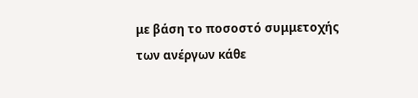με βάση το ποσοστό συμμετοχής των ανέργων κάθε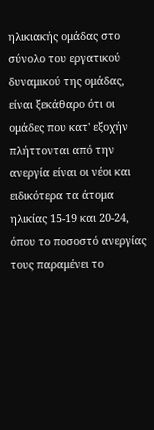ηλικιακής ομάδας στο σύνολο του εργατικού δυναμικού της ομάδας, είναι ξεκάθαρο ότι οι ομάδες που κατ' εξοχήν πλήττονται από την ανεργία είναι οι νέοι και ειδικότερα τα άτομα ηλικίας 15-19 και 20-24, όπου το ποσοστό ανεργίας τους παραμένει το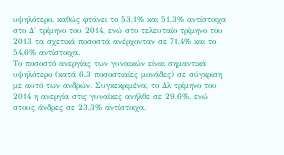υψηλότερο, καθώς φτάνει το 53,1% και 51,3% αντίστοιχα στο Δ΄ τρίμηνο του 2014, ενώ στο τελευταίο τρίμηνο του 2013 τα σχετικά ποσοστά ανέρχονταν σε 71,4% και το 54,6% αντίστοιχα.
Το ποσοστό ανεργίας των γυναικών είναι σημαντικά υψηλότερο (κατά 6,3 ποσοστιαίες μονάδες) σε σύγκριση με αυτό των ανδρών. Συγκεκριμένα, το Δλ τρίμηνο του 2014 η ανεργία στις γυναίκες ανήλθε σε 29,6%, ενώ στους άνδρες σε 23,3% αντίστοιχα.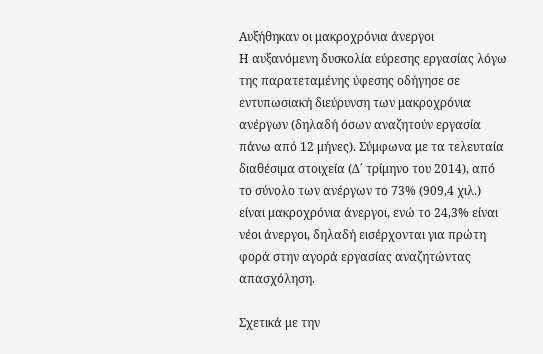Αυξήθηκαν οι μακροχρόνια άνεργοι
Η αυξανόμενη δυσκολία εύρεσης εργασίας λόγω της παρατεταμένης ύφεσης οδήγησε σε εντυπωσιακή διεύρυνση των μακροχρόνια ανέργων (δηλαδή όσων αναζητούν εργασία πάνω από 12 μήνες). Σύμφωνα με τα τελευταία διαθέσιμα στοιχεία (Δ΄ τρίμηνο του 2014), από το σύνολο των ανέργων το 73% (909,4 χιλ.) είναι μακροχρόνια άνεργοι, ενώ το 24,3% είναι νέοι άνεργοι, δηλαδή εισέρχονται για πρώτη φορά στην αγορά εργασίας αναζητώντας απασχόληση.

Σχετικά με την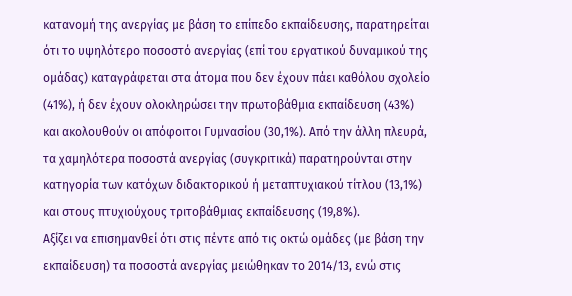κατανομή της ανεργίας με βάση το επίπεδο εκπαίδευσης, παρατηρείται ότι το υψηλότερο ποσοστό ανεργίας (επί του εργατικού δυναμικού της ομάδας) καταγράφεται στα άτομα που δεν έχουν πάει καθόλου σχολείο (41%), ή δεν έχουν ολοκληρώσει την πρωτοβάθμια εκπαίδευση (43%) και ακολουθούν οι απόφοιτοι Γυμνασίου (30,1%). Από την άλλη πλευρά, τα χαμηλότερα ποσοστά ανεργίας (συγκριτικά) παρατηρούνται στην κατηγορία των κατόχων διδακτορικού ή μεταπτυχιακού τίτλου (13,1%) και στους πτυχιούχους τριτοβάθμιας εκπαίδευσης (19,8%).
Αξίζει να επισημανθεί ότι στις πέντε από τις οκτώ ομάδες (με βάση την εκπαίδευση) τα ποσοστά ανεργίας μειώθηκαν το 2014/13, ενώ στις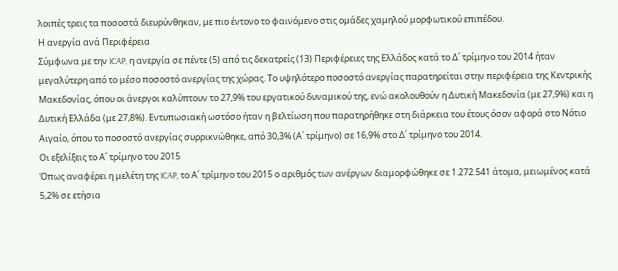λοιπές τρεις τα ποσοστά διευρύνθηκαν, με πιο έντονο το φαινόμενο στις ομάδες χαμηλού μορφωτικού επιπέδου.
Η ανεργία ανά Περιφέρεια
Σύμφωνα με την ICAP, η ανεργία σε πέντε (5) από τις δεκατρείς (13) Περιφέρειες της Ελλάδος κατά το Δ΄ τρίμηνο του 2014 ήταν μεγαλύτερη από το μέσο ποσοστό ανεργίας της χώρας. Το υψηλότερο ποσοστό ανεργίας παρατηρείται στην περιφέρεια της Κεντρικής Μακεδονίας, όπου οι άνεργοι καλύπτουν το 27,9% του εργατικού δυναμικού της, ενώ ακολουθούν η Δυτική Μακεδονία (με 27,9%) και η Δυτική Ελλάδα (με 27,8%). Εντυπωσιακή ωστόσο ήταν η βελτίωση που παρατηρήθηκε στη διάρκεια του έτους όσον αφορά στο Νότιο Αιγαίο, όπου το ποσοστό ανεργίας συρρικνώθηκε, από 30,3% (Α΄ τρίμηνο) σε 16,9% στο Δ΄ τρίμηνο του 2014.
Οι εξελίξεις το Α΄ τρίμηνο του 2015
Όπως αναφέρει η μελέτη της ICAP, το Α΄ τρίμηνο του 2015 ο αριθμός των ανέργων διαμορφώθηκε σε 1.272.541 άτομα, μειωμένος κατά 5,2% σε ετήσια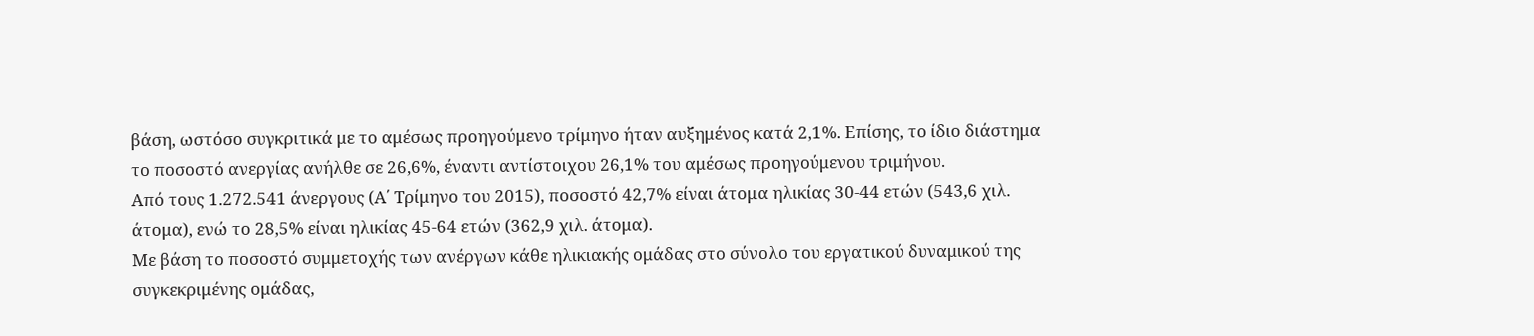βάση, ωστόσο συγκριτικά με το αμέσως προηγούμενο τρίμηνο ήταν αυξημένος κατά 2,1%. Επίσης, το ίδιο διάστημα το ποσοστό ανεργίας ανήλθε σε 26,6%, έναντι αντίστοιχου 26,1% του αμέσως προηγούμενου τριμήνου.
Από τους 1.272.541 άνεργους (Α΄ Τρίμηνο του 2015), ποσοστό 42,7% είναι άτομα ηλικίας 30-44 ετών (543,6 χιλ. άτομα), ενώ το 28,5% είναι ηλικίας 45-64 ετών (362,9 χιλ. άτομα).
Με βάση το ποσοστό συμμετοχής των ανέργων κάθε ηλικιακής ομάδας στο σύνολο του εργατικού δυναμικού της συγκεκριμένης ομάδας,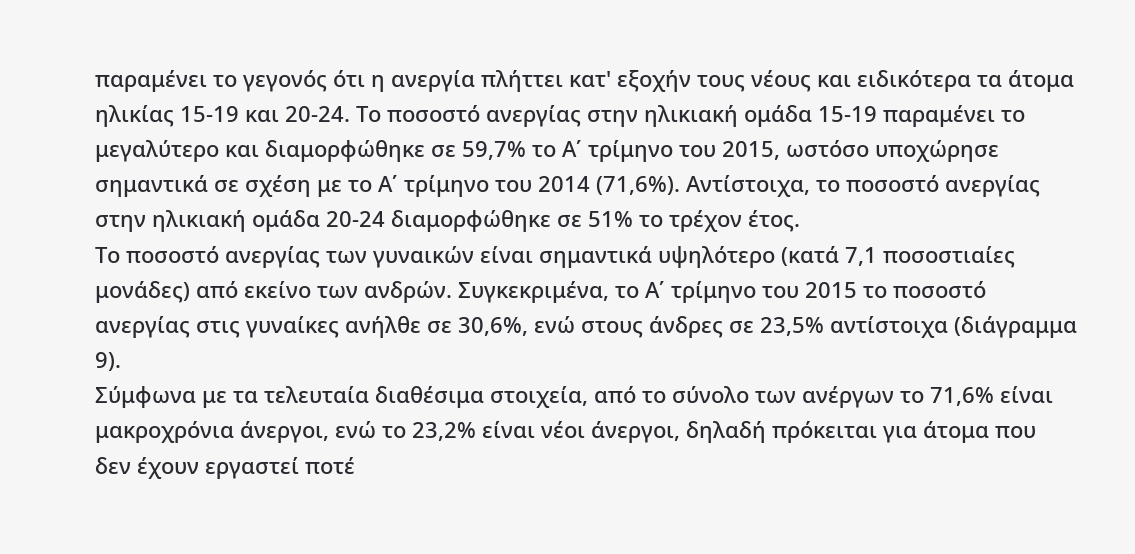παραμένει το γεγονός ότι η ανεργία πλήττει κατ' εξοχήν τους νέους και ειδικότερα τα άτομα ηλικίας 15-19 και 20-24. Το ποσοστό ανεργίας στην ηλικιακή ομάδα 15-19 παραμένει το μεγαλύτερο και διαμορφώθηκε σε 59,7% το Α΄ τρίμηνο του 2015, ωστόσο υποχώρησε σημαντικά σε σχέση με το Α΄ τρίμηνο του 2014 (71,6%). Αντίστοιχα, το ποσοστό ανεργίας στην ηλικιακή ομάδα 20-24 διαμορφώθηκε σε 51% το τρέχον έτος.
Το ποσοστό ανεργίας των γυναικών είναι σημαντικά υψηλότερο (κατά 7,1 ποσοστιαίες μονάδες) από εκείνο των ανδρών. Συγκεκριμένα, το Α΄ τρίμηνο του 2015 το ποσοστό ανεργίας στις γυναίκες ανήλθε σε 30,6%, ενώ στους άνδρες σε 23,5% αντίστοιχα (διάγραμμα 9).
Σύμφωνα με τα τελευταία διαθέσιμα στοιχεία, από το σύνολο των ανέργων το 71,6% είναι μακροχρόνια άνεργοι, ενώ το 23,2% είναι νέοι άνεργοι, δηλαδή πρόκειται για άτομα που δεν έχουν εργαστεί ποτέ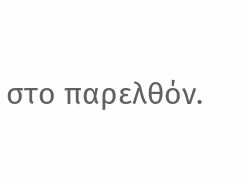στο παρελθόν.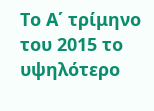Το Α΄ τρίμηνο του 2015 το υψηλότερο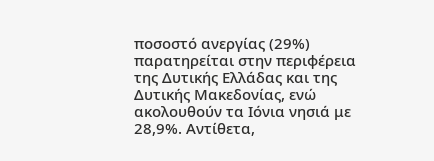ποσοστό ανεργίας (29%) παρατηρείται στην περιφέρεια της Δυτικής Ελλάδας και της Δυτικής Μακεδονίας, ενώ ακολουθούν τα Ιόνια νησιά με 28,9%. Αντίθετα,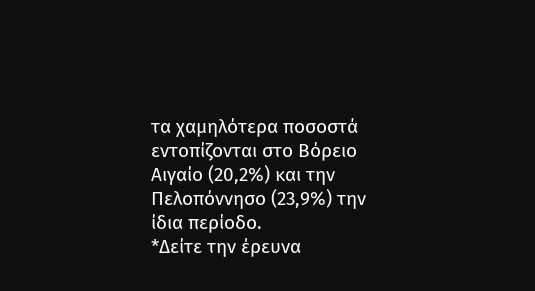τα χαμηλότερα ποσοστά εντοπίζονται στο Βόρειο Αιγαίο (20,2%) και την Πελοπόννησο (23,9%) την ίδια περίοδο.
*Δείτε την έρευνα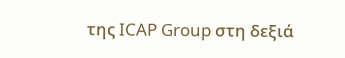της ICAP Group στη δεξιά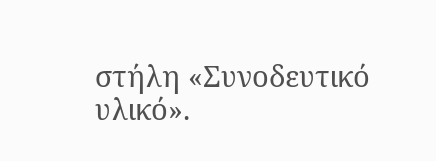στήλη «Συνοδευτικό υλικό».